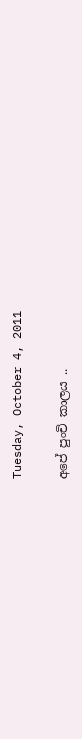Tuesday, October 4, 2011

අපේ පුංචි කාලය ..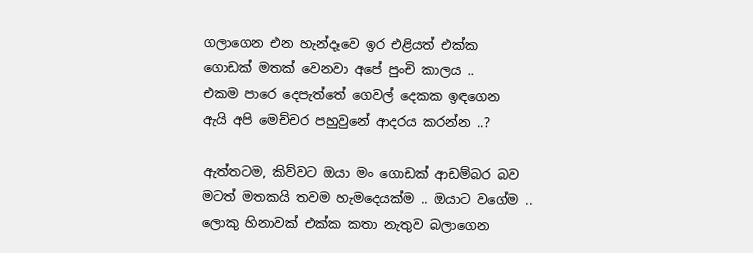ගලාගෙන එන හැන්දෑවෙ ඉර එළියත් එක්ක
ගොඩක් මතක් වෙනවා අපේ පුංචි කාලය ..
එකම පාරෙ දෙපැත්තේ ගෙවල් දෙකක ඉඳගෙන
ඇයි අපි මෙච්චර පහුවුනේ ආදරය කරන්න ..?

ඇත්තටම, කිව්වට ඔයා මං ගොඩක් ආඩම්බර බව
මටත් මතකයි තවම හැමදෙයක්ම .. ඔයාට වගේම ..
ලොකු හිනාවක් එක්ක කතා නැතුව බලාගෙන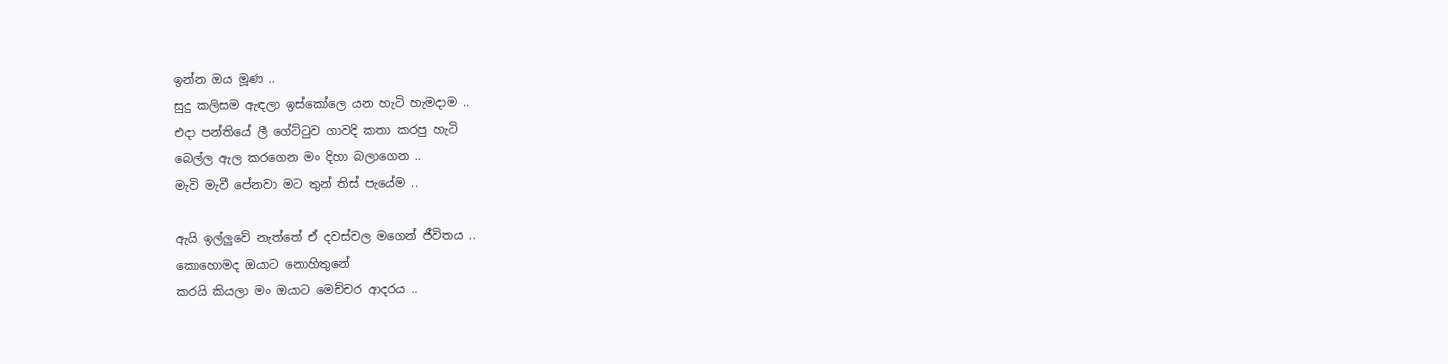ඉන්න ඔය මූණ ..
සුදු කලිසම ඇඳලා ඉස්කෝලෙ යන හැටි හැමදාම ..
එදා පන්තියේ ලී ගේට්ටුව ගාවදි කතා කරපු හැටි
බෙල්ල ඇල කරගෙන මං දිහා බලාගෙන ..
මැවි මැවී පේනවා මට තුන් තිස් පැයේම ..

ඇයි ඉල්ලුවේ නැත්තේ ඒ දවස්වල මගෙන් ජීවිතය ..
කොහොමද ඔයාට නොහිතුනේ
කරයි කියලා මං ඔයාට මෙච්චර ආදරය ..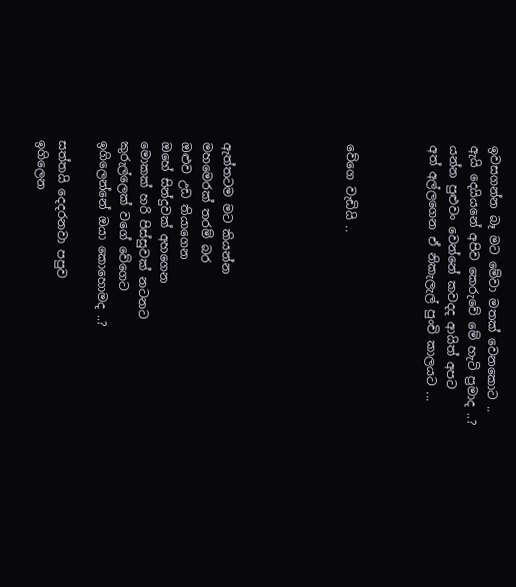ඉවසගන්න බෑ මට මේවා මතක් වෙනකොට ..
ඇයි දෙයියනේ අපිව කෙරුවේ මේ හැටි ප්‍රමාද ..?
යන්න පුළුවං වෙන්නේ කවදද ආයිත් අපට
අත් අල්ලගෙන ඒ නිකැලැල් පුංචි කාලයට ...



වේගෙ වැඩියි ..





ඇත්තටම මට කියන්න
මහමෙරක් තරම් බර
ඔළුව උඩ තියාගෙන
ඔහේ සින්දුවක් අහගෙන
මොකක් හරි පිස්සුවක් නටන‍ට
කුරුල්ලෙක් වගේ වේගෙට
ඉගිලෙන්නේ ඔයා කොහොමද ..?

සත්තයි දෙදරනවා පපුව
ඉගිලෙන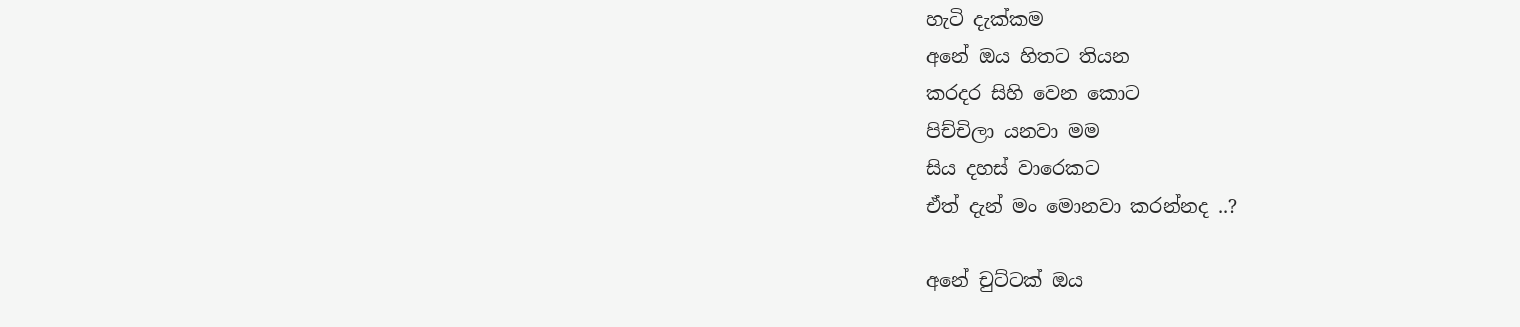හැටි දැක්කම
අනේ ඔය හිත‍‍‍ට තියන
කරදර සිහි වෙන කොට
පිච්චිලා යනවා මම
සිය දහස් වාරෙකට
ඒත් දැන් මං මොනවා කරන්නද ..?

අනේ චුට්ටක් ඔය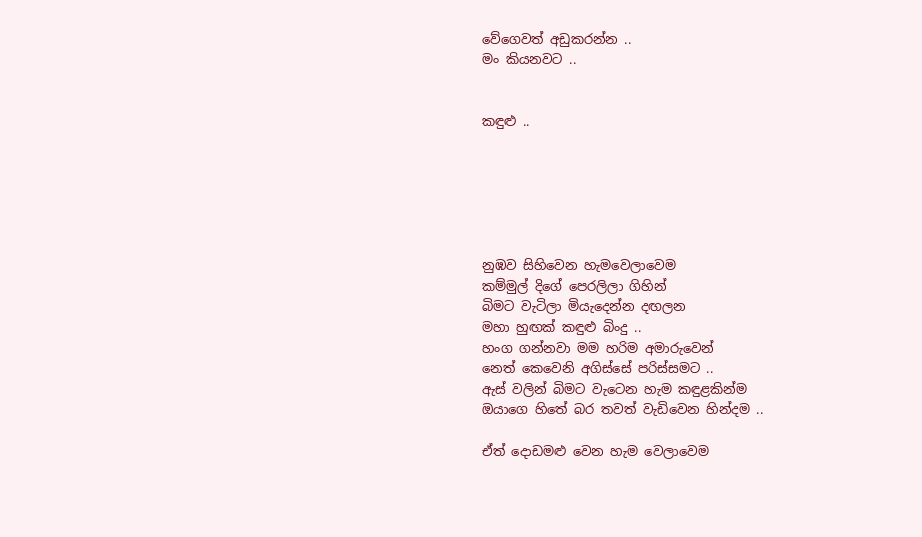වේගෙවත් අඩුකරන්න ..
මං කියනවට ..


කඳුළු ..






නුඹව සිහිවෙන හැමවෙලාවෙම
කම්මුල් දිගේ පෙරලිලා ගිහින්
බිමට වැටිලා මියැදෙන්න දඟලන
මහා හුඟක් කඳුළු බිංදු ..
හංග ගන්නවා මම හරිම අමාරුවෙන්
නෙත් කෙවෙනි අගිස්සේ පරිස්සමට ..
ඇස් වලින් බිම‍ට වැටෙන හැම කඳුළකින්ම
ඔයාගෙ හිතේ බර තවත් වැඩිවෙන හින්දම ..

ඒත් දොඩමළු වෙන හැම වෙලාවෙම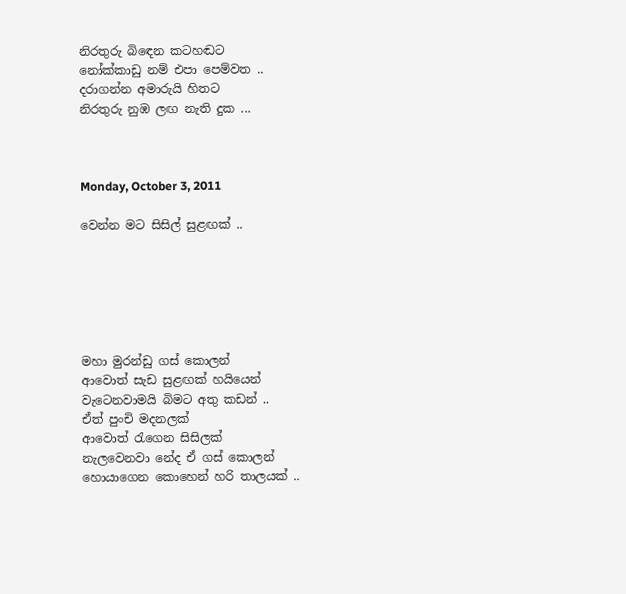නිරතුරු බි‍ඳෙන කටහඬට
නෝක්කාඩු නම් එපා පෙම්වත ..
දරාගන්න අමාරුයි හිතට
නිරතුරු නුඹ ලඟ නැති දුක ...



Monday, October 3, 2011

වෙන්න මට සිසිල් සුළඟක් ..






මහා මුරන්ඩු ගස් කොලන්
ආවොත් සැඩ සුළඟක් හයියෙන්
වැටෙනවාමයි බිමට අතු කඩන් ..
ඒත් පුංචි මදනලක්
ආවොත් රැගෙන සිසිලක්
නැලවෙනවා නේද ඒ ගස් කොලන්
හොයාගෙන කොහෙන් හරි තාලයක් ..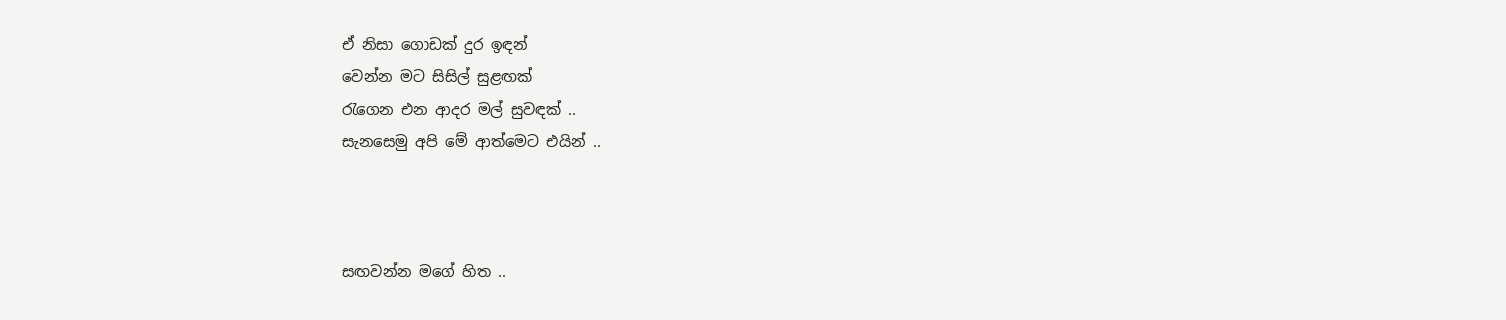ඒ නිසා ගොඩක් දුර ඉඳන්
වෙන්න මට සිසිල් සුළඟක්
රැගෙන එන ආදර මල් සුවඳක් ..
සැනසෙමු අපි මේ ආත්මෙට එයින් ..



සඟවන්න මගේ හිත ..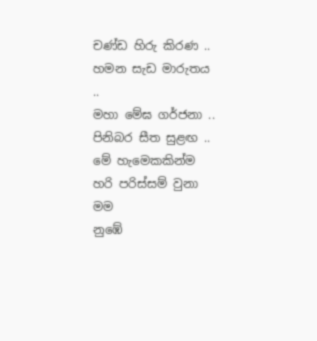චණ්ඩ හිරු කිරණ ..
හමන සැඩ මාරුතය ..
මහා මේඝ ගර්ජනා ..
පිනිබර සීත සුළඟ ..
මේ හැමෙකකින්ම
හරි පරිස්සම් වුනා මම
නුඹේ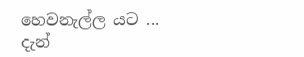හෙවනැල්ල යට ...
දැන්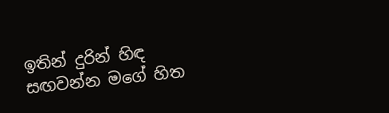ඉතින් දුරින් හිඳ
සඟවන්න මගේ හිත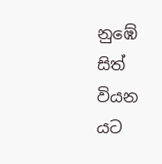නුඹේ සිත් වියන යට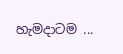හැමදාටම ...